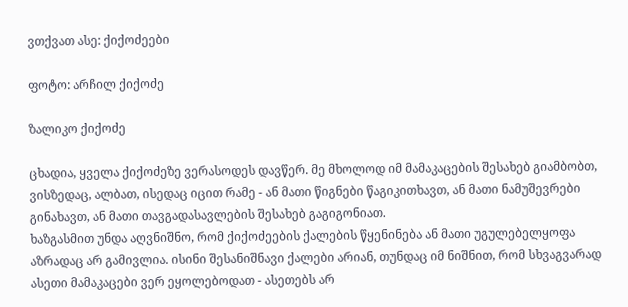ვთქვათ ასე: ქიქოძეები

ფოტო: არჩილ ქიქოძე

ზალიკო ქიქოძე

ცხადია, ყველა ქიქოძეზე ვერასოდეს დავწერ. მე მხოლოდ იმ მამაკაცების შესახებ გიამბობთ, ვისზედაც, ალბათ, ისედაც იცით რამე - ან მათი წიგნები წაგიკითხავთ, ან მათი ნამუშევრები გინახავთ, ან მათი თავგადასავლების შესახებ გაგიგონიათ.
ხაზგასმით უნდა აღვნიშნო, რომ ქიქოძეების ქალების წყენინება ან მათი უგულებელყოფა აზრადაც არ გამივლია. ისინი შესანიშნავი ქალები არიან, თუნდაც იმ ნიშნით, რომ სხვაგვარად ასეთი მამაკაცები ვერ ეყოლებოდათ - ასეთებს არ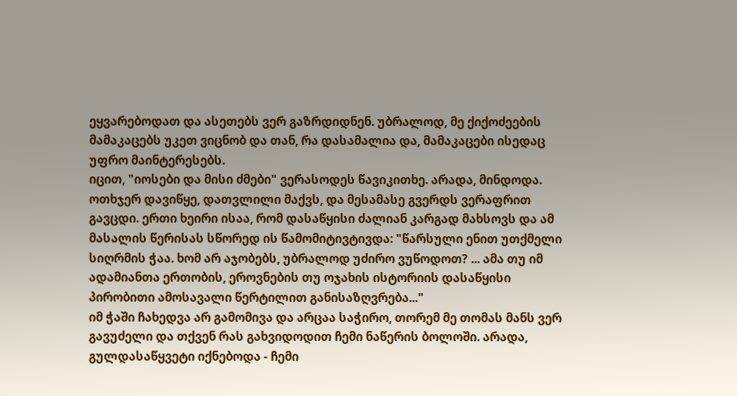ეყვარებოდათ და ასეთებს ვერ გაზრდიდნენ. უბრალოდ, მე ქიქოძეების მამაკაცებს უკეთ ვიცნობ და თან, რა დასამალია და, მამაკაცები ისედაც უფრო მაინტერესებს.
იცით, "იოსები და მისი ძმები" ვერასოდეს წავიკითხე. არადა, მინდოდა. ოთხჯერ დავიწყე, დათვლილი მაქვს, და მესამასე გვერდს ვერაფრით გავცდი. ერთი ხეირი ისაა, რომ დასაწყისი ძალიან კარგად მახსოვს და ამ მასალის წერისას სწორედ ის წამომიტივტივდა: "წარსული ენით უთქმელი სიღრმის ჭაა. ხომ არ აჯობებს, უბრალოდ უძირო ვუწოდოთ? ... ამა თუ იმ ადამიანთა ერთობის, ეროვნების თუ ოჯახის ისტორიის დასაწყისი პირობითი ამოსავალი წერტილით განისაზღვრება..."
იმ ჭაში ჩახედვა არ გამომივა და არცაა საჭირო, თორემ მე თომას მანს ვერ გავუძელი და თქვენ რას გახვიდოდით ჩემი ნაწერის ბოლოში. არადა, გულდასაწყვეტი იქნებოდა - ჩემი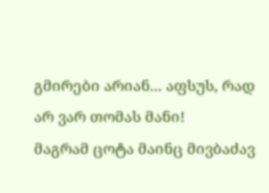გმირები არიან... აფსუს, რად არ ვარ თომას მანი!
მაგრამ ცოტა მაინც მივბაძავ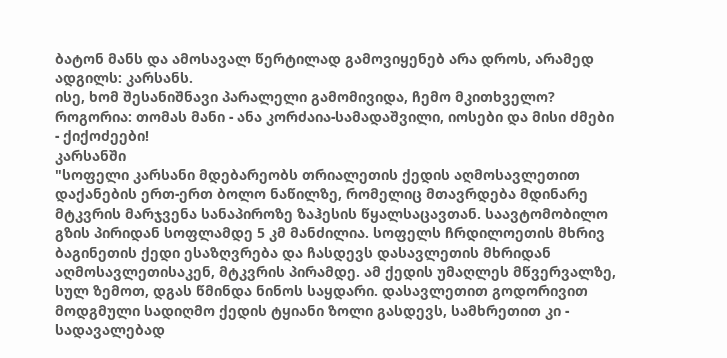ბატონ მანს და ამოსავალ წერტილად გამოვიყენებ არა დროს, არამედ ადგილს: კარსანს.
ისე, ხომ შესანიშნავი პარალელი გამომივიდა, ჩემო მკითხველო? როგორია: თომას მანი - ანა კორძაია-სამადაშვილი, იოსები და მისი ძმები - ქიქოძეები!
კარსანში
"სოფელი კარსანი მდებარეობს თრიალეთის ქედის აღმოსავლეთით დაქანების ერთ-ერთ ბოლო ნაწილზე, რომელიც მთავრდება მდინარე მტკვრის მარჯვენა სანაპიროზე ზაჰესის წყალსაცავთან. საავტომობილო გზის პირიდან სოფლამდე 5 კმ მანძილია. სოფელს ჩრდილოეთის მხრივ ბაგინეთის ქედი ესაზღვრება და ჩასდევს დასავლეთის მხრიდან აღმოსავლეთისაკენ, მტკვრის პირამდე. ამ ქედის უმაღლეს მწვერვალზე, სულ ზემოთ, დგას წმინდა ნინოს საყდარი. დასავლეთით გოდორივით მოდგმული სადიღმო ქედის ტყიანი ზოლი გასდევს, სამხრეთით კი - სადავალებად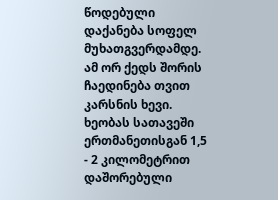წოდებული დაქანება სოფელ მუხათგვერდამდე. ამ ორ ქედს შორის ჩაედინება თვით კარსნის ხევი. ხეობას სათავეში ერთმანეთისგან 1,5 - 2 კილომეტრით დაშორებული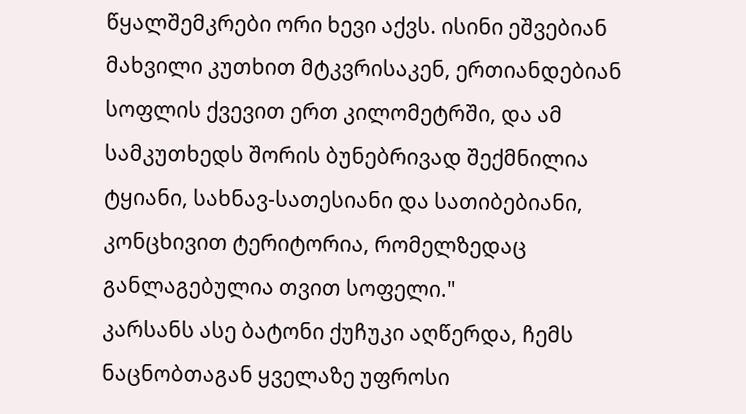წყალშემკრები ორი ხევი აქვს. ისინი ეშვებიან მახვილი კუთხით მტკვრისაკენ, ერთიანდებიან სოფლის ქვევით ერთ კილომეტრში, და ამ სამკუთხედს შორის ბუნებრივად შექმნილია ტყიანი, სახნავ-სათესიანი და სათიბებიანი, კონცხივით ტერიტორია, რომელზედაც განლაგებულია თვით სოფელი."
კარსანს ასე ბატონი ქუჩუკი აღწერდა, ჩემს ნაცნობთაგან ყველაზე უფროსი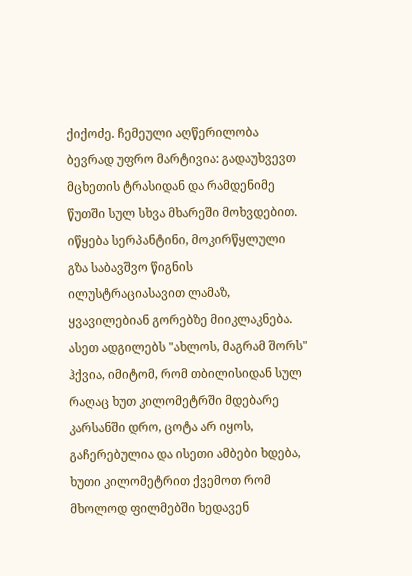ქიქოძე. ჩემეული აღწერილობა ბევრად უფრო მარტივია: გადაუხვევთ მცხეთის ტრასიდან და რამდენიმე წუთში სულ სხვა მხარეში მოხვდებით. იწყება სერპანტინი, მოკირწყლული გზა საბავშვო წიგნის ილუსტრაციასავით ლამაზ, ყვავილებიან გორებზე მიიკლაკნება. ასეთ ადგილებს "ახლოს, მაგრამ შორს" ჰქვია, იმიტომ, რომ თბილისიდან სულ რაღაც ხუთ კილომეტრში მდებარე კარსანში დრო, ცოტა არ იყოს, გაჩერებულია და ისეთი ამბები ხდება, ხუთი კილომეტრით ქვემოთ რომ მხოლოდ ფილმებში ხედავენ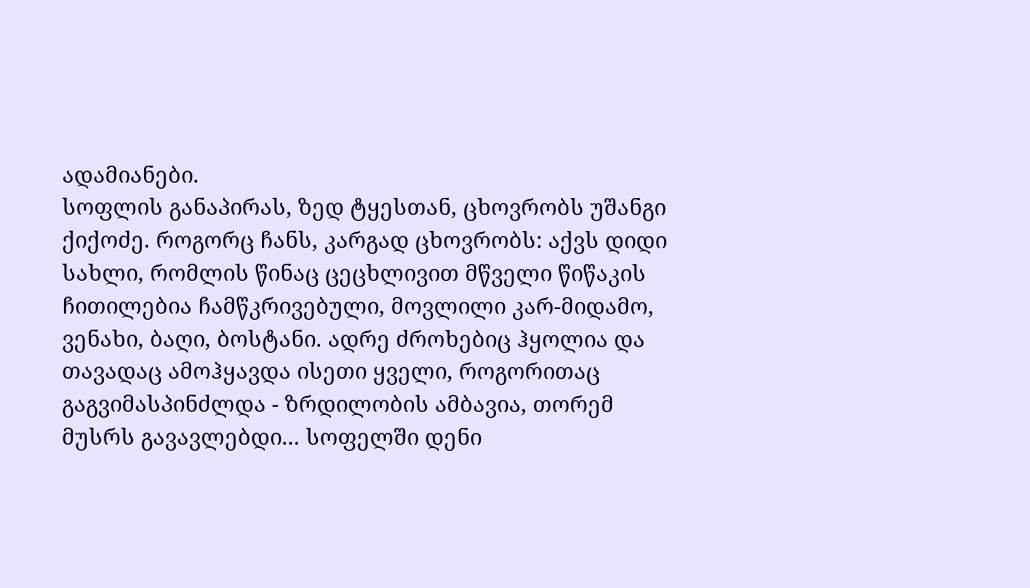ადამიანები.
სოფლის განაპირას, ზედ ტყესთან, ცხოვრობს უშანგი ქიქოძე. როგორც ჩანს, კარგად ცხოვრობს: აქვს დიდი სახლი, რომლის წინაც ცეცხლივით მწველი წიწაკის ჩითილებია ჩამწკრივებული, მოვლილი კარ-მიდამო, ვენახი, ბაღი, ბოსტანი. ადრე ძროხებიც ჰყოლია და თავადაც ამოჰყავდა ისეთი ყველი, როგორითაც გაგვიმასპინძლდა - ზრდილობის ამბავია, თორემ მუსრს გავავლებდი... სოფელში დენი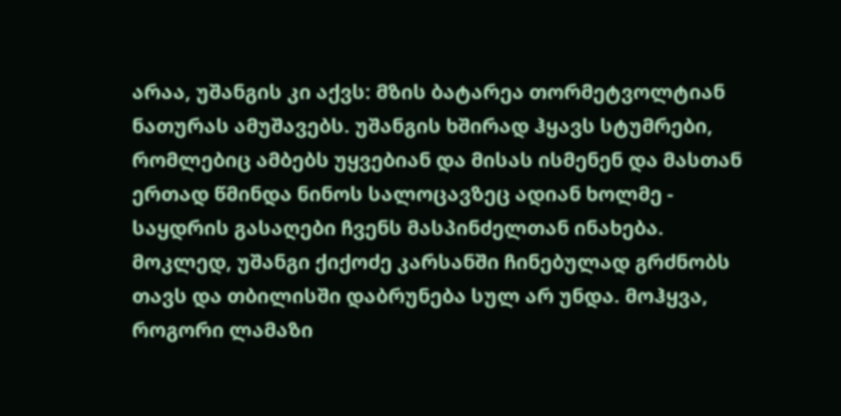არაა, უშანგის კი აქვს: მზის ბატარეა თორმეტვოლტიან ნათურას ამუშავებს. უშანგის ხშირად ჰყავს სტუმრები, რომლებიც ამბებს უყვებიან და მისას ისმენენ და მასთან ერთად წმინდა ნინოს სალოცავზეც ადიან ხოლმე - საყდრის გასაღები ჩვენს მასპინძელთან ინახება. მოკლედ, უშანგი ქიქოძე კარსანში ჩინებულად გრძნობს თავს და თბილისში დაბრუნება სულ არ უნდა. მოჰყვა, როგორი ლამაზი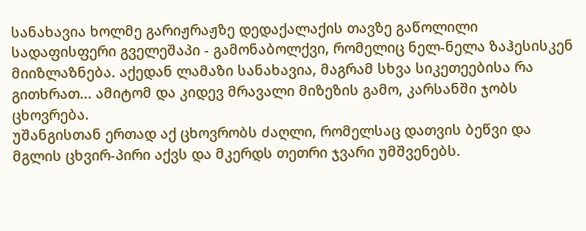სანახავია ხოლმე გარიჟრაჟზე დედაქალაქის თავზე გაწოლილი სადაფისფერი გველეშაპი - გამონაბოლქვი, რომელიც ნელ-ნელა ზაჰესისკენ მიიზლაზნება. აქედან ლამაზი სანახავია, მაგრამ სხვა სიკეთეებისა რა გითხრათ... ამიტომ და კიდევ მრავალი მიზეზის გამო, კარსანში ჯობს ცხოვრება.
უშანგისთან ერთად აქ ცხოვრობს ძაღლი, რომელსაც დათვის ბეწვი და მგლის ცხვირ-პირი აქვს და მკერდს თეთრი ჯვარი უმშვენებს.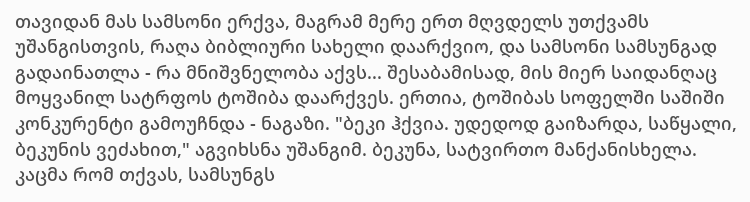თავიდან მას სამსონი ერქვა, მაგრამ მერე ერთ მღვდელს უთქვამს უშანგისთვის, რაღა ბიბლიური სახელი დაარქვიო, და სამსონი სამსუნგად გადაინათლა - რა მნიშვნელობა აქვს... შესაბამისად, მის მიერ საიდანღაც მოყვანილ სატრფოს ტოშიბა დაარქვეს. ერთია, ტოშიბას სოფელში საშიში კონკურენტი გამოუჩნდა - ნაგაზი. "ბეკი ჰქვია. უდედოდ გაიზარდა, საწყალი, ბეკუნის ვეძახით," აგვიხსნა უშანგიმ. ბეკუნა, სატვირთო მანქანისხელა.
კაცმა რომ თქვას, სამსუნგს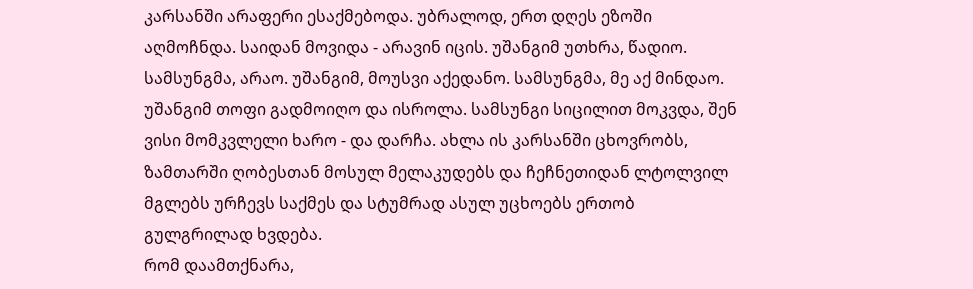კარსანში არაფერი ესაქმებოდა. უბრალოდ, ერთ დღეს ეზოში აღმოჩნდა. საიდან მოვიდა - არავინ იცის. უშანგიმ უთხრა, წადიო. სამსუნგმა, არაო. უშანგიმ, მოუსვი აქედანო. სამსუნგმა, მე აქ მინდაო. უშანგიმ თოფი გადმოიღო და ისროლა. სამსუნგი სიცილით მოკვდა, შენ ვისი მომკვლელი ხარო - და დარჩა. ახლა ის კარსანში ცხოვრობს, ზამთარში ღობესთან მოსულ მელაკუდებს და ჩეჩნეთიდან ლტოლვილ მგლებს ურჩევს საქმეს და სტუმრად ასულ უცხოებს ერთობ გულგრილად ხვდება.
რომ დაამთქნარა,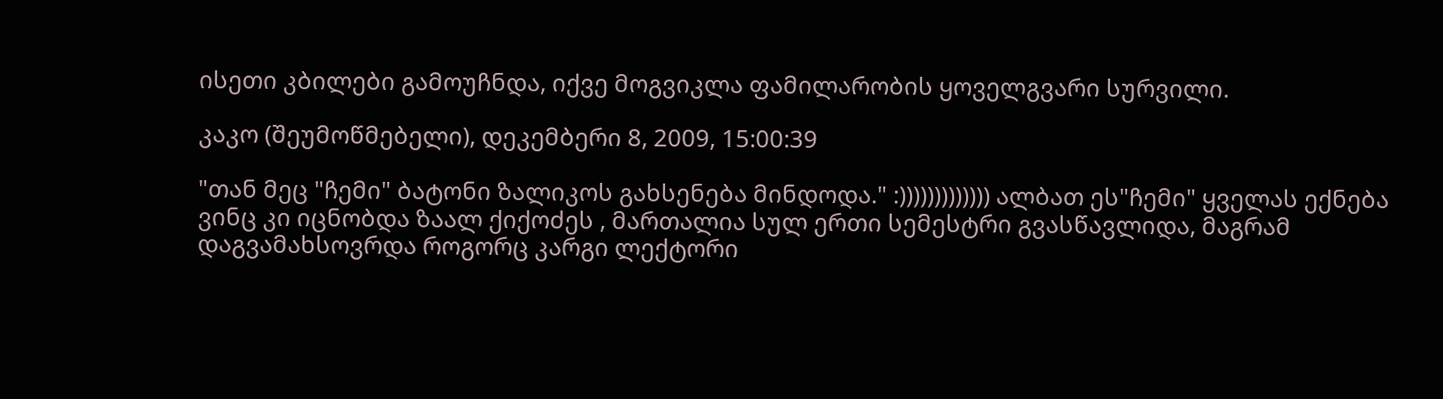ისეთი კბილები გამოუჩნდა, იქვე მოგვიკლა ფამილარობის ყოველგვარი სურვილი.

კაკო (შეუმოწმებელი), დეკემბერი 8, 2009, 15:00:39

"თან მეც "ჩემი" ბატონი ზალიკოს გახსენება მინდოდა." :))))))))))))) ალბათ ეს"ჩემი" ყველას ექნება ვინც კი იცნობდა ზაალ ქიქოძეს , მართალია სულ ერთი სემესტრი გვასწავლიდა, მაგრამ დაგვამახსოვრდა როგორც კარგი ლექტორი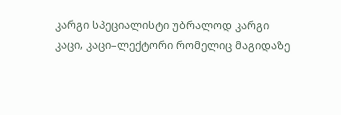კარგი სპეციალისტი უბრალოდ კარგი კაცი, კაცი–ლექტორი რომელიც მაგიდაზე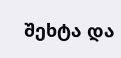შეხტა და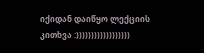იქიდან დაიწყო ლექციის კითხვა :))))))))))))))))))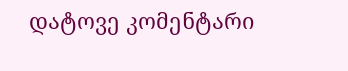დატოვე კომენტარი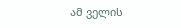ამ ველის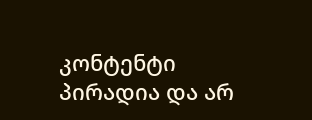კონტენტი პირადია და არ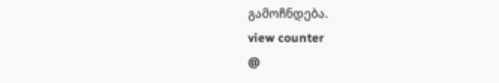გამოჩნდება.
view counter
@